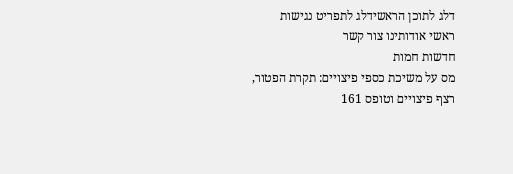דלג לתוכן הראשידלג לתפריט נגישות
ראשי אודותינו צור קשר
חדשות חמות
מס על משיכת כספי פיצויים: תקרת הפטור, רצף פיצויים וטופס 161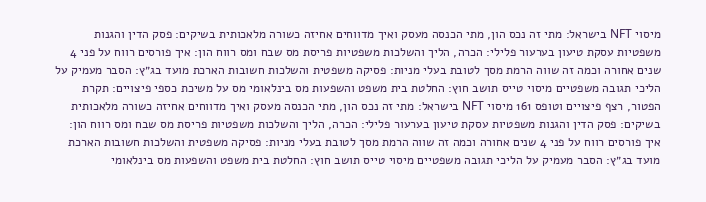מיסוי NFT בישראל: מתי זה נכס הון, מתי הכנסה מעסק ואיך מדווחים אחיזה כשורה מלאכותית בשיקים: פסק הדין והגנות משפטיות עסקת טיעון בערעור פלילי: הכרה, הליך והשלכות משפטיות פריסת מס שבח ומס רווח הון: איך פורסים רווח על פני 4 שנים אחורה וכמה זה שווה הרמת מסך לטובת בעלי מניות: פסיקה משפטית והשלכות חשובות הארכת מועד בג״ץ: הסבר מעמיק על הליכי תגובה משפטיים מיסוי טייס תושב חוץ: החלטת בית משפט והשפעות מס בינלאומי מס על משיכת כספי פיצויים: תקרת הפטור, רצף פיצויים וטופס 161 מיסוי NFT בישראל: מתי זה נכס הון, מתי הכנסה מעסק ואיך מדווחים אחיזה כשורה מלאכותית בשיקים: פסק הדין והגנות משפטיות עסקת טיעון בערעור פלילי: הכרה, הליך והשלכות משפטיות פריסת מס שבח ומס רווח הון: איך פורסים רווח על פני 4 שנים אחורה וכמה זה שווה הרמת מסך לטובת בעלי מניות: פסיקה משפטית והשלכות חשובות הארכת מועד בג״ץ: הסבר מעמיק על הליכי תגובה משפטיים מיסוי טייס תושב חוץ: החלטת בית משפט והשפעות מס בינלאומי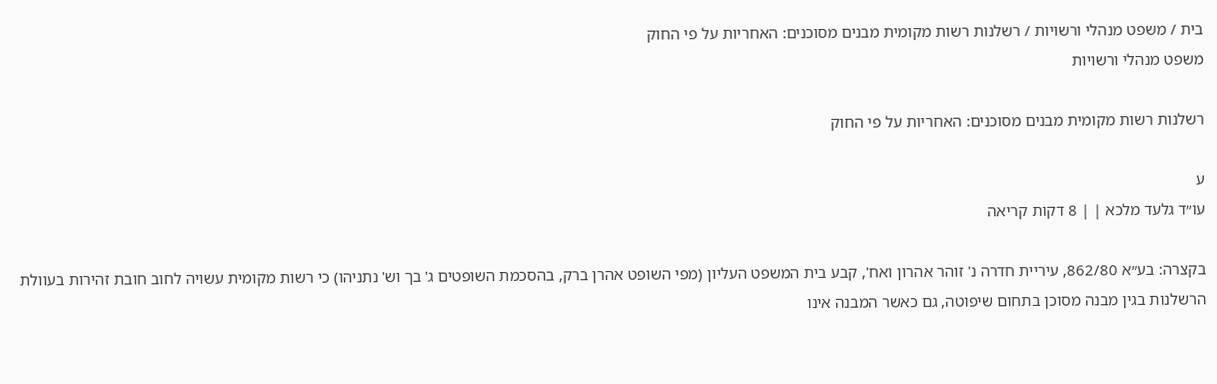בית / משפט מנהלי ורשויות / רשלנות רשות מקומית מבנים מסוכנים: האחריות על פי החוק
משפט מנהלי ורשויות

רשלנות רשות מקומית מבנים מסוכנים: האחריות על פי החוק

ע
עו״ד גלעד מלכא | | 8 דקות קריאה

בקצרה: בע״א 862/80, עיריית חדרה נ' זוהר אהרון ואח', קבע בית המשפט העליון (מפי השופט אהרן ברק, בהסכמת השופטים ג' בך וש' נתניהו) כי רשות מקומית עשויה לחוב חובת זהירות בעוולת הרשלנות בגין מבנה מסוכן בתחום שיפוטה, גם כאשר המבנה אינו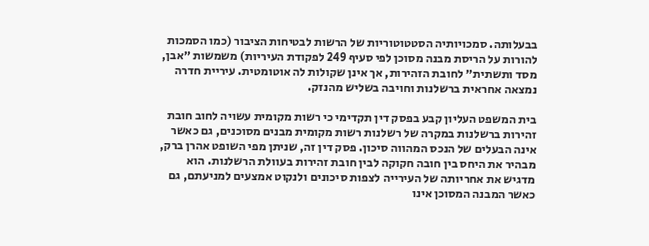בבעלותה. סמכויותיה הסטטוטוריות של הרשות לבטיחות הציבור (כמו הסמכות להורות על הריסת מבנה מסוכן לפי סעיף 249 לפקודת העיריות) משמשות ״אבן, מסד ותשתית״ לחובת הזהירות, אך אינן שקולות לה אוטומטית. עיריית חדרה נמצאה אחראית ברשלנות וחויבה בשליש מהנזק.

בית המשפט העליון קבע בפסק דין תקדימי כי רשות מקומית עשויה לחוב חובת זהירות ברשלנות במקרה של רשלנות רשות מקומית מבנים מסוכנים, גם כאשר אינה הבעלים של הנכס המהווה סיכון. פסק דין זה, שניתן מפי השופט אהרן ברק, מבהיר את היחס בין חובה חקוקה לבין חובת זהירות בעוולת הרשלנות. הוא מדגיש את אחריותה של העירייה לצפות סיכונים ולנקוט אמצעים למניעתם, גם כאשר המבנה המסוכן אינו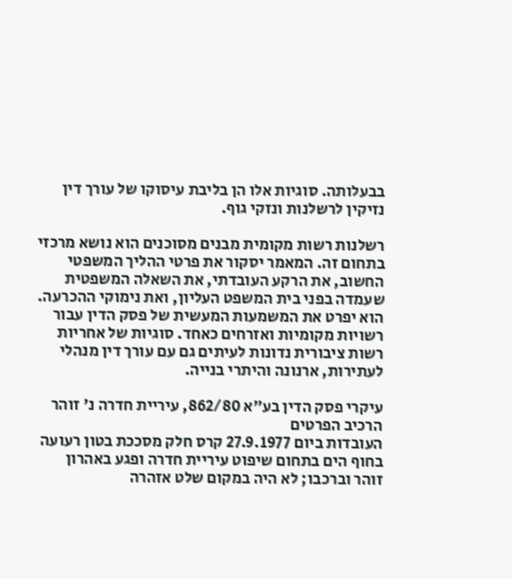בבעלותה. סוגיות אלו הן בליבת עיסוקו של עורך דין נזיקין לרשלנות ונזקי גוף.

רשלנות רשות מקומית מבנים מסוכנים הוא נושא מרכזי בתחום זה. המאמר יסקור את פרטי ההליך המשפטי החשוב, את הרקע העובדתי, את השאלה המשפטית שעמדה בפני בית המשפט העליון, ואת נימוקי ההכרעה. הוא יפרט את המשמעות המעשית של פסק הדין עבור רשויות מקומיות ואזרחים כאחד. סוגיות של אחריות רשות ציבורית נדונות לעיתים גם עם עורך דין מנהלי לעתירות, ארנונה והיתרי בנייה.

עיקרי פסק הדין בע״א 862/80, עיריית חדרה נ' זוהר
הרכיב הפרטים
העובדות ביום 27.9.1977 קרס חלק מסככת בטון רעועה בחוף הים בתחום שיפוט עיריית חדרה ופגע באהרון זוהר וברכבו; לא היה במקום שלט אזהרה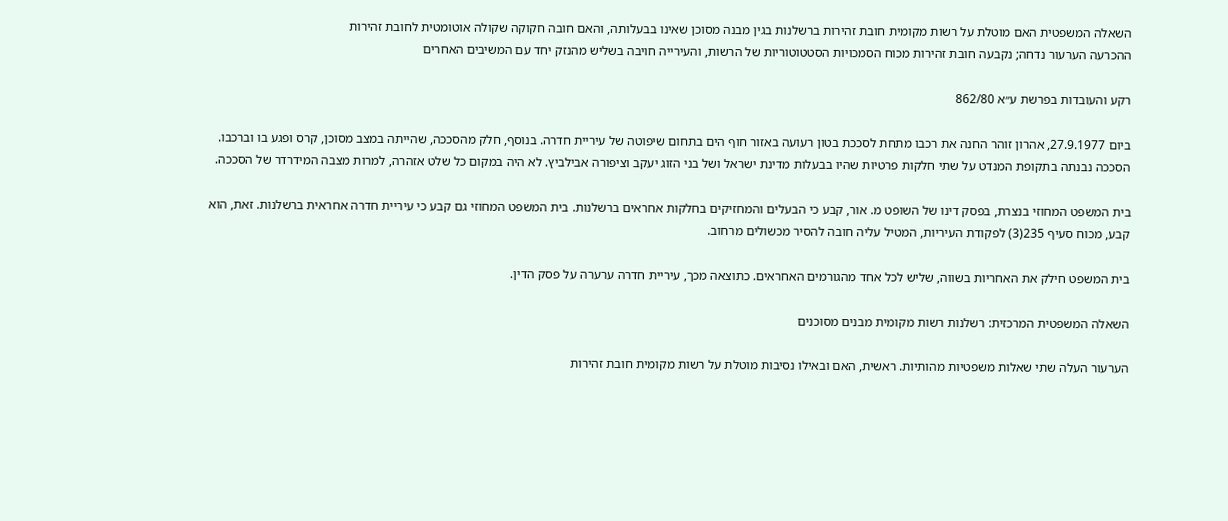השאלה המשפטית האם מוטלת על רשות מקומית חובת זהירות ברשלנות בגין מבנה מסוכן שאינו בבעלותה, והאם חובה חקוקה שקולה אוטומטית לחובת זהירות
ההכרעה הערעור נדחה; נקבעה חובת זהירות מכוח הסמכויות הסטטוטוריות של הרשות, והעירייה חויבה בשליש מהנזק יחד עם המשיבים האחרים

רקע והעובדות בפרשת ע״א 862/80

ביום 27.9.1977, אהרון זוהר החנה את רכבו מתחת לסככת בטון רעועה באזור חוף הים בתחום שיפוטה של עיריית חדרה. בנוסף, חלק מהסככה, שהייתה במצב מסוכן, קרס ופגע בו וברכבו. הסככה נבנתה בתקופת המנדט על שתי חלקות פרטיות שהיו בבעלות מדינת ישראל ושל בני הזוג יעקב וציפורה אבילביץ. לא היה במקום כל שלט אזהרה, למרות מצבה המידרדר של הסככה.

בית המשפט המחוזי בנצרת, בפסק דינו של השופט מ. אור, קבע כי הבעלים והמחזיקים בחלקות אחראים ברשלנות. בית המשפט המחוזי גם קבע כי עיריית חדרה אחראית ברשלנות. זאת, הוא קבע, מכוח סעיף 235(3) לפקודת העיריות, המטיל עליה חובה להסיר מכשולים מרחוב.

בית המשפט חילק את האחריות בשווה, שליש לכל אחד מהגורמים האחראים. כתוצאה מכך, עיריית חדרה ערערה על פסק הדין.

השאלה המשפטית המרכזית: רשלנות רשות מקומית מבנים מסוכנים

הערעור העלה שתי שאלות משפטיות מהותיות. ראשית, האם ובאילו נסיבות מוטלת על רשות מקומית חובת זהירות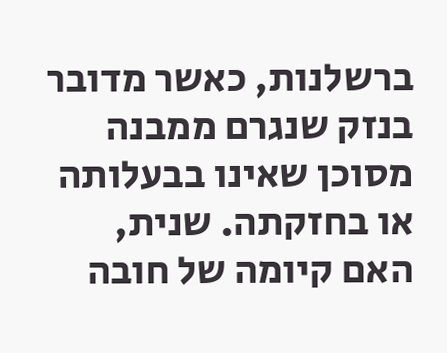ברשלנות, כאשר מדובר בנזק שנגרם ממבנה מסוכן שאינו בבעלותה או בחזקתה. שנית, האם קיומה של חובה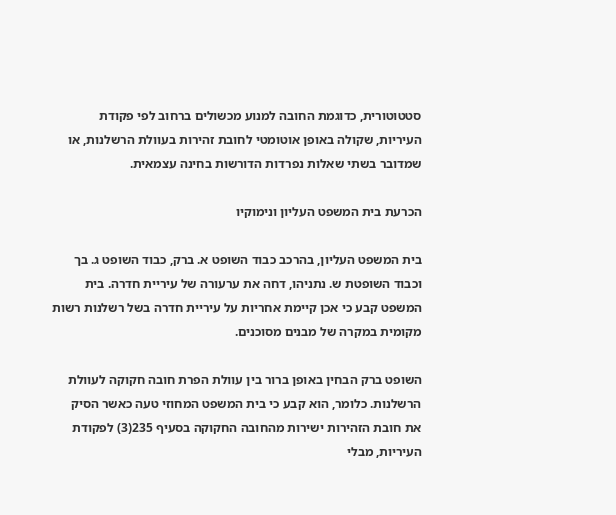סטטוטורית, כדוגמת החובה למנוע מכשולים ברחוב לפי פקודת העיריות, שקולה באופן אוטומטי לחובת זהירות בעוולת הרשלנות, או שמדובר בשתי שאלות נפרדות הדורשות בחינה עצמאית.

הכרעת בית המשפט העליון ונימוקיו

בית המשפט העליון, בהרכב כבוד השופט א. ברק, כבוד השופט ג. בך וכבוד השופטת ש. נתניהו, דחה את ערעורה של עיריית חדרה. בית המשפט קבע כי אכן קיימת אחריות על עיריית חדרה בשל רשלנות רשות מקומית במקרה של מבנים מסוכנים.

השופט ברק הבחין באופן ברור בין עוולת הפרת חובה חקוקה לעוולת הרשלנות. כלומר, הוא קבע כי בית המשפט המחוזי טעה כאשר הסיק את חובת הזהירות ישירות מהחובה החקוקה בסעיף 235(3) לפקודת העיריות, מבלי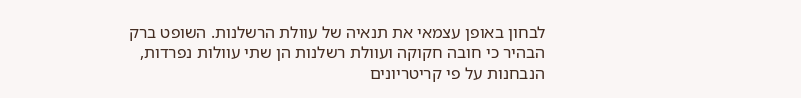לבחון באופן עצמאי את תנאיה של עוולת הרשלנות. השופט ברק הבהיר כי חובה חקוקה ועוולת רשלנות הן שתי עוולות נפרדות, הנבחנות על פי קריטריונים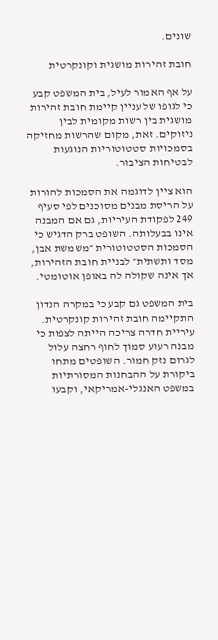שונים.

חובת זהירות מושגית וקונקרטית

על אף האמור לעיל, בית המשפט קבע כי לגופו של עניין קיימת חובת זהירות מושגית בין רשות מקומית לבין ניזוקים. זאת, מקום שהרשות מחזיקה בסמכויות סטטוטוריות הנוגעות לבטיחות הציבור.

הוא ציין לדוגמה את הסמכות להורות על הריסת מבנים מסוכנים לפי סעיף 249 לפקודת העיריות, גם אם המבנה אינו בבעלותה. השופט ברק הדגיש כי הסמכות הסטטוטורית ״משמשת אבן, מסד ותשתית״ לבניית חובת הזהירות, אך אינה שקולה לה באופן אוטומטי.

בית המשפט גם קבע כי במקרה הנדון התקיימה חובת זהירות קונקרטית. עיריית חדרה צריכה הייתה לצפות כי מבנה רעוע סמוך לחוף רחצה עלול לגרום נזק חמור. השופטים מתחו ביקורת על ההבחנות המסורתיות במשפט האנגלי-אמריקאי, וקבעו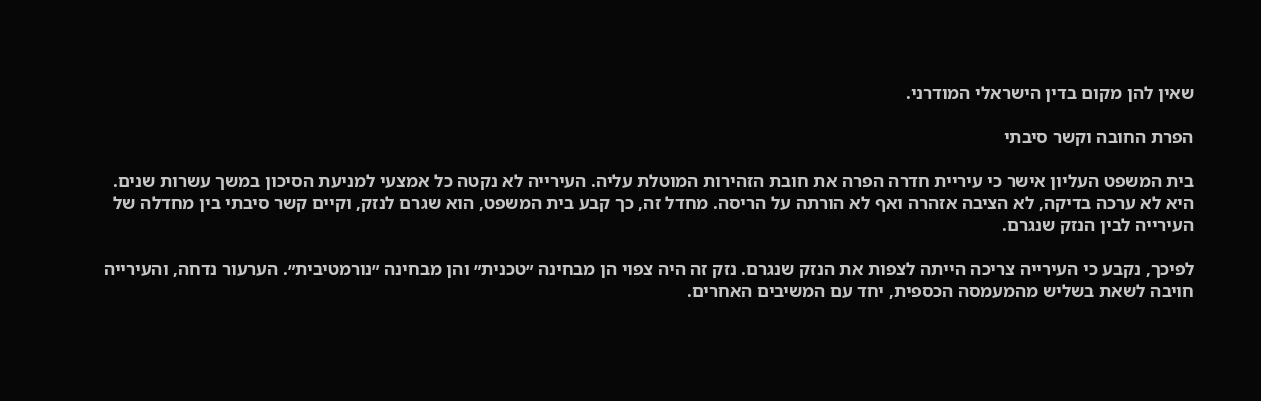שאין להן מקום בדין הישראלי המודרני.

הפרת החובה וקשר סיבתי

בית המשפט העליון אישר כי עיריית חדרה הפרה את חובת הזהירות המוטלת עליה. העירייה לא נקטה כל אמצעי למניעת הסיכון במשך עשרות שנים. היא לא ערכה בדיקה, לא הציבה אזהרה ואף לא הורתה על הריסה. מחדל זה, כך קבע בית המשפט, הוא שגרם לנזק, וקיים קשר סיבתי בין מחדלה של העירייה לבין הנזק שנגרם.

לפיכך, נקבע כי העירייה צריכה הייתה לצפות את הנזק שנגרם. נזק זה היה צפוי הן מבחינה ״טכנית״ והן מבחינה ״נורמטיבית״. הערעור נדחה, והעירייה חויבה לשאת בשליש מהמעמסה הכספית, יחד עם המשיבים האחרים.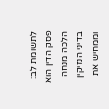לתשומת לב: פסק הדין הוא הלכה מנחה בדיני הנזיקין וממחיש את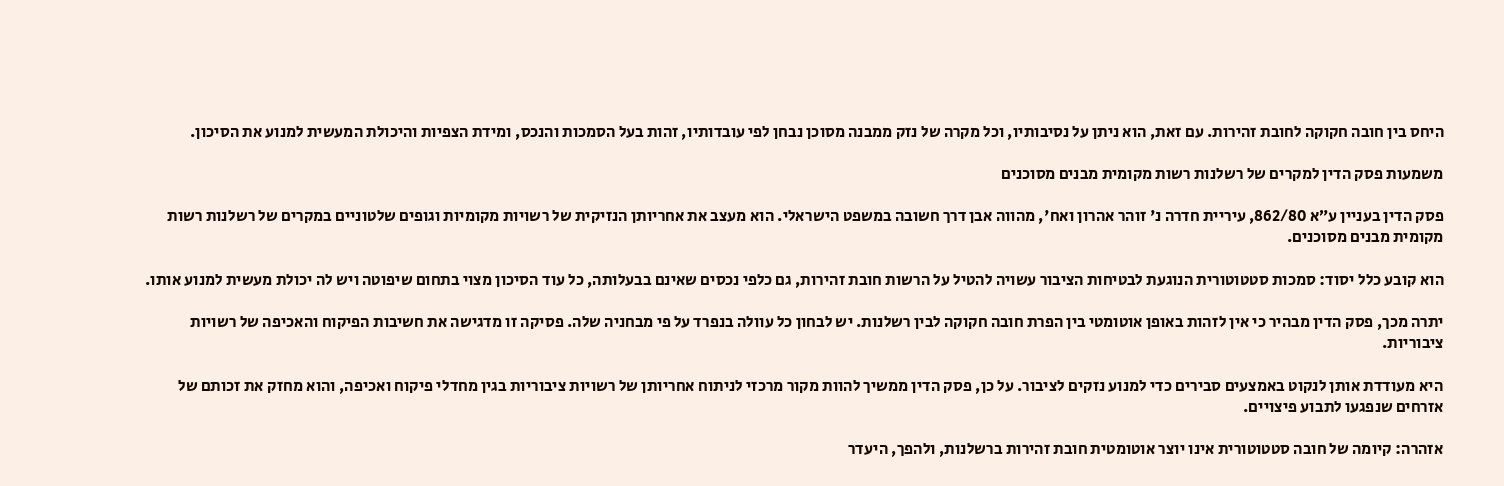היחס בין חובה חקוקה לחובת זהירות. עם זאת, הוא ניתן על נסיבותיו, וכל מקרה של נזק ממבנה מסוכן נבחן לפי עובדותיו, זהות בעל הסמכות והנכס, ומידת הצפיות והיכולת המעשית למנוע את הסיכון.

משמעות פסק הדין למקרים של רשלנות רשות מקומית מבנים מסוכנים

פסק הדין בעניין ע״א 862/80, עיריית חדרה נ' זוהר אהרון ואח', מהווה אבן דרך חשובה במשפט הישראלי. הוא מעצב את אחריותן הנזיקית של רשויות מקומיות וגופים שלטוניים במקרים של רשלנות רשות מקומית מבנים מסוכנים.

הוא קובע כלל יסוד: סמכות סטטוטורית הנוגעת לבטיחות הציבור עשויה להטיל על הרשות חובת זהירות, גם כלפי נכסים שאינם בבעלותה, כל עוד הסיכון מצוי בתחום שיפוטה ויש לה יכולת מעשית למנוע אותו.

יתרה מכך, פסק הדין מבהיר כי אין לזהות באופן אוטומטי בין הפרת חובה חקוקה לבין רשלנות. יש לבחון כל עוולה בנפרד על פי מבחניה שלה. פסיקה זו מדגישה את חשיבות הפיקוח והאכיפה של רשויות ציבוריות.

היא מעודדת אותן לנקוט באמצעים סבירים כדי למנוע נזקים לציבור. על כן, פסק הדין ממשיך להוות מקור מרכזי לניתוח אחריותן של רשויות ציבוריות בגין מחדלי פיקוח ואכיפה, והוא מחזק את זכותם של אזרחים שנפגעו לתבוע פיצויים.

אזהרה: קיומה של חובה סטטוטורית אינו יוצר אוטומטית חובת זהירות ברשלנות, ולהפך, היעדר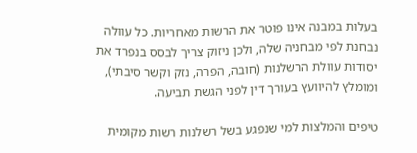בעלות במבנה אינו פוטר את הרשות מאחריות. כל עוולה נבחנת לפי מבחניה שלה, ולכן ניזוק צריך לבסס בנפרד את יסודות עוולת הרשלנות (חובה, הפרה, נזק וקשר סיבתי), ומומלץ להיוועץ בעורך דין לפני הגשת תביעה.

טיפים והמלצות למי שנפגע בשל רשלנות רשות מקומית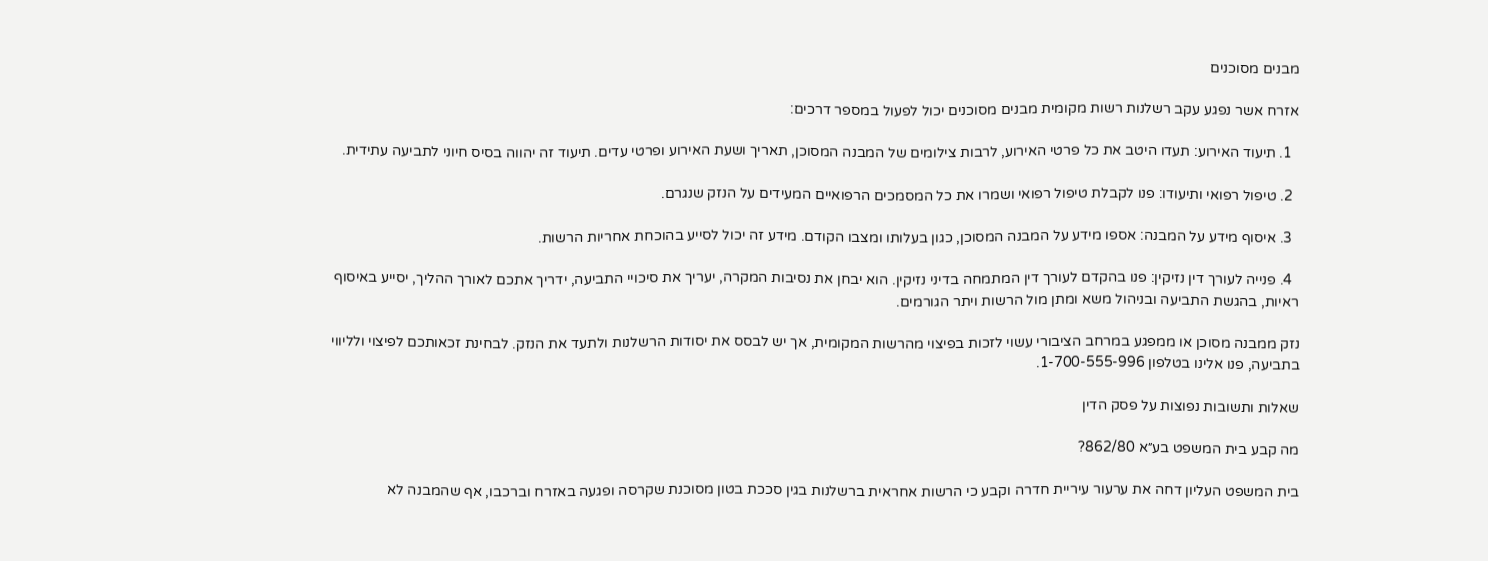מבנים מסוכנים

אזרח אשר נפגע עקב רשלנות רשות מקומית מבנים מסוכנים יכול לפעול במספר דרכים:

  1. תיעוד האירוע: תעדו היטב את כל פרטי האירוע, לרבות צילומים של המבנה המסוכן, תאריך ושעת האירוע ופרטי עדים. תיעוד זה יהווה בסיס חיוני לתביעה עתידית.

  2. טיפול רפואי ותיעודו: פנו לקבלת טיפול רפואי ושמרו את כל המסמכים הרפואיים המעידים על הנזק שנגרם.

  3. איסוף מידע על המבנה: אספו מידע על המבנה המסוכן, כגון בעלותו ומצבו הקודם. מידע זה יכול לסייע בהוכחת אחריות הרשות.

  4. פנייה לעורך דין נזיקין: פנו בהקדם לעורך דין המתמחה בדיני נזיקין. הוא יבחן את נסיבות המקרה, יעריך את סיכויי התביעה, ידריך אתכם לאורך ההליך, יסייע באיסוף ראיות, בהגשת התביעה ובניהול משא ומתן מול הרשות ויתר הגורמים.

נזק ממבנה מסוכן או ממפגע במרחב הציבורי עשוי לזכות בפיצוי מהרשות המקומית, אך יש לבסס את יסודות הרשלנות ולתעד את הנזק. לבחינת זכאותכם לפיצוי ולליווי בתביעה, פנו אלינו בטלפון 1-700-555-996.

שאלות ותשובות נפוצות על פסק הדין

מה קבע בית המשפט בע״א 862/80?

בית המשפט העליון דחה את ערעור עיריית חדרה וקבע כי הרשות אחראית ברשלנות בגין סככת בטון מסוכנת שקרסה ופגעה באזרח וברכבו, אף שהמבנה לא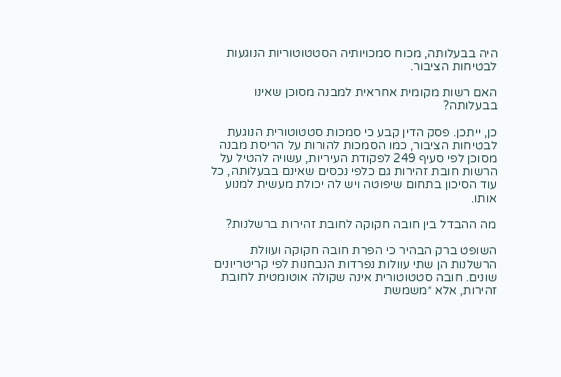היה בבעלותה, מכוח סמכויותיה הסטטוטוריות הנוגעות לבטיחות הציבור.

האם רשות מקומית אחראית למבנה מסוכן שאינו בבעלותה?

כן, ייתכן. פסק הדין קבע כי סמכות סטטוטורית הנוגעת לבטיחות הציבור, כמו הסמכות להורות על הריסת מבנה מסוכן לפי סעיף 249 לפקודת העיריות, עשויה להטיל על הרשות חובת זהירות גם כלפי נכסים שאינם בבעלותה, כל עוד הסיכון בתחום שיפוטה ויש לה יכולת מעשית למנוע אותו.

מה ההבדל בין חובה חקוקה לחובת זהירות ברשלנות?

השופט ברק הבהיר כי הפרת חובה חקוקה ועוולת הרשלנות הן שתי עוולות נפרדות הנבחנות לפי קריטריונים שונים. חובה סטטוטורית אינה שקולה אוטומטית לחובת זהירות, אלא ״משמשת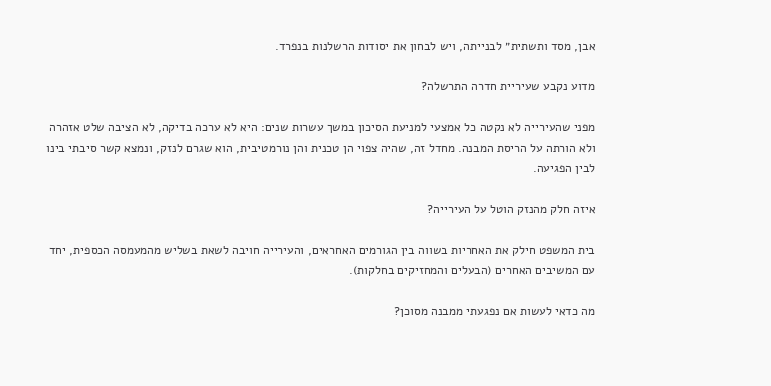אבן, מסד ותשתית״ לבנייתה, ויש לבחון את יסודות הרשלנות בנפרד.

מדוע נקבע שעיריית חדרה התרשלה?

מפני שהעירייה לא נקטה כל אמצעי למניעת הסיכון במשך עשרות שנים: היא לא ערכה בדיקה, לא הציבה שלט אזהרה ולא הורתה על הריסת המבנה. מחדל זה, שהיה צפוי הן טכנית והן נורמטיבית, הוא שגרם לנזק, ונמצא קשר סיבתי בינו לבין הפגיעה.

איזה חלק מהנזק הוטל על העירייה?

בית המשפט חילק את האחריות בשווה בין הגורמים האחראים, והעירייה חויבה לשאת בשליש מהמעמסה הכספית, יחד עם המשיבים האחרים (הבעלים והמחזיקים בחלקות).

מה כדאי לעשות אם נפגעתי ממבנה מסוכן?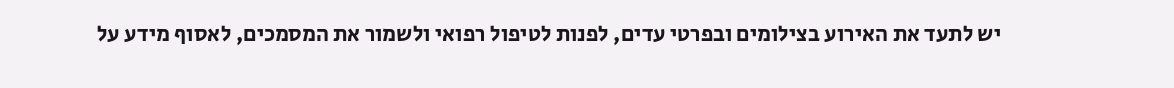יש לתעד את האירוע בצילומים ובפרטי עדים, לפנות לטיפול רפואי ולשמור את המסמכים, לאסוף מידע על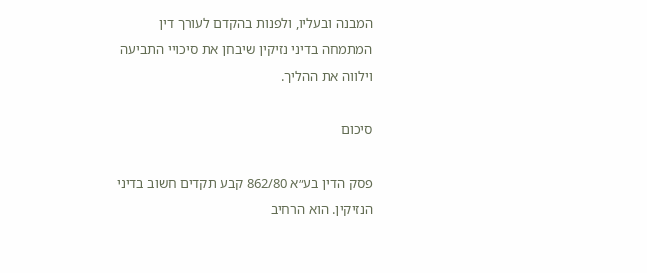המבנה ובעליו, ולפנות בהקדם לעורך דין המתמחה בדיני נזיקין שיבחן את סיכויי התביעה וילווה את ההליך.

סיכום

פסק הדין בע״א 862/80 קבע תקדים חשוב בדיני הנזיקין. הוא הרחיב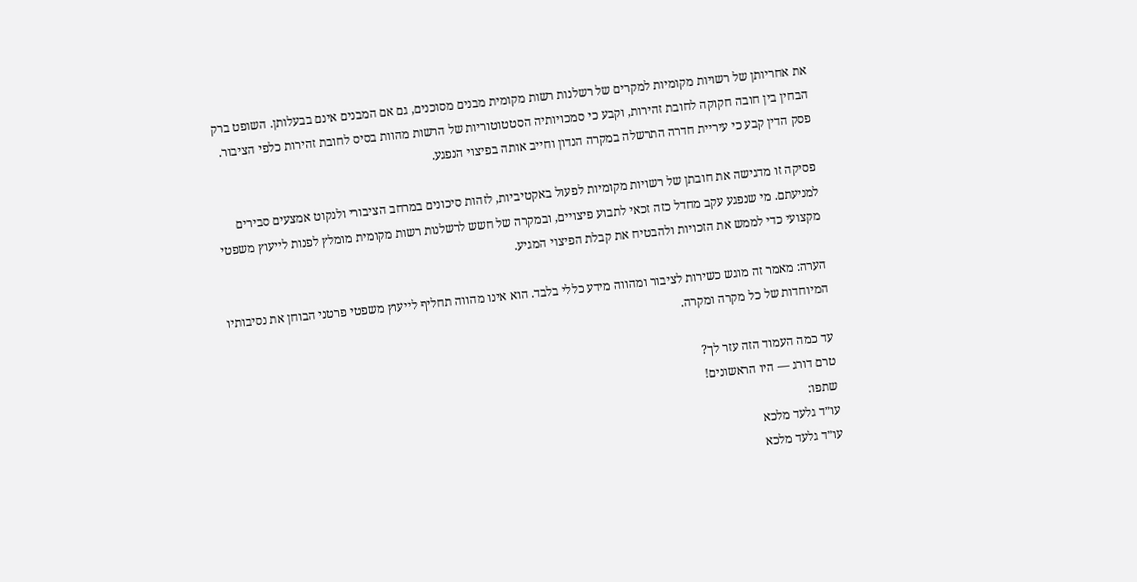את אחריותן של רשויות מקומיות למקרים של רשלנות רשות מקומית מבנים מסוכנים, גם אם המבנים אינם בבעלותן. השופט ברק הבחין בין חובה חקוקה לחובת זהירות, וקבע כי סמכויותיה הסטטוטוריות של הרשות מהוות בסיס לחובת זהירות כלפי הציבור. פסק הדין קבע כי עיריית חדרה התרשלה במקרה הנדון וחייב אותה בפיצוי הנפגע.

פסיקה זו מדגישה את חובתן של רשויות מקומיות לפעול באקטיביות, לזהות סיכונים במרחב הציבורי ולנקוט אמצעים סבירים למניעתם. מי שנפגע עקב מחדל כזה זכאי לתבוע פיצויים, ובמקרה של חשש לרשלנות רשות מקומית מומלץ לפנות לייעוץ משפטי מקצועי כדי לממש את הזכויות ולהבטיח את קבלת הפיצוי המגיע.

הערה: מאמר זה מוגש כשירות לציבור ומהווה מידע כללי בלבד. הוא אינו מהווה תחליף לייעוץ משפטי פרטני הבוחן את נסיבותיו המיוחדות של כל מקרה ומקרה.

עד כמה העמוד הזה עזר לך?
טרם דורג — היו הראשונים!
שתפו:
עו״ד גלעד מלכא
עו״ד גלעד מלכא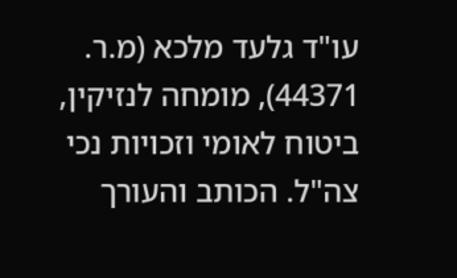עו"ד גלעד מלכא (מ.ר. 44371), מומחה לנזיקין, ביטוח לאומי וזכויות נכי צה"ל. הכותב והעורך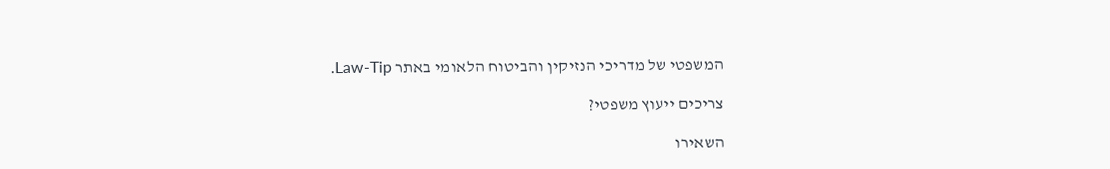המשפטי של מדריכי הנזיקין והביטוח הלאומי באתר Law-Tip.

צריכים ייעוץ משפטי?

השאירו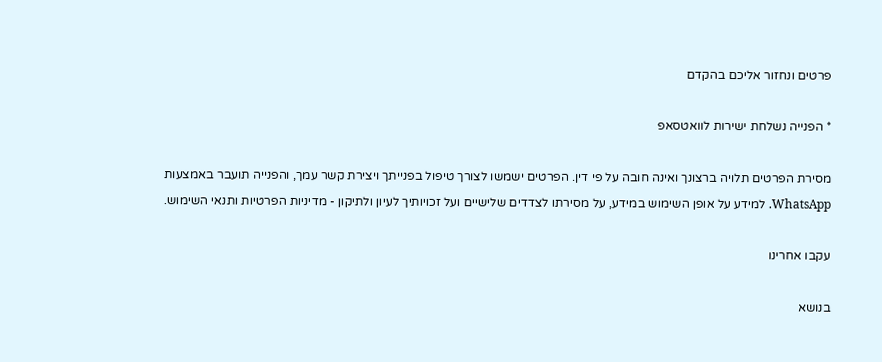פרטים ונחזור אליכם בהקדם

* הפנייה נשלחת ישירות לוואטסאפ

מסירת הפרטים תלויה ברצונך ואינה חובה על פי דין. הפרטים ישמשו לצורך טיפול בפנייתך ויצירת קשר עמך, והפנייה תועבר באמצעות WhatsApp. למידע על אופן השימוש במידע, על מסירתו לצדדים שלישיים ועל זכויותיך לעיון ולתיקון - מדיניות הפרטיות ותנאי השימוש.

עקבו אחרינו

בנושא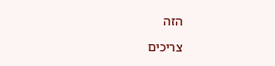הזה

צריכים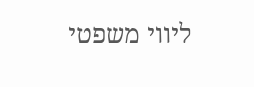ליווי משפטי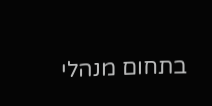בתחום מנהלי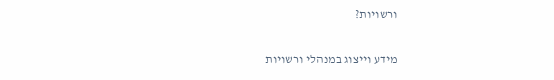ורשויות?

מידע וייצוג במנהלי ורשויות